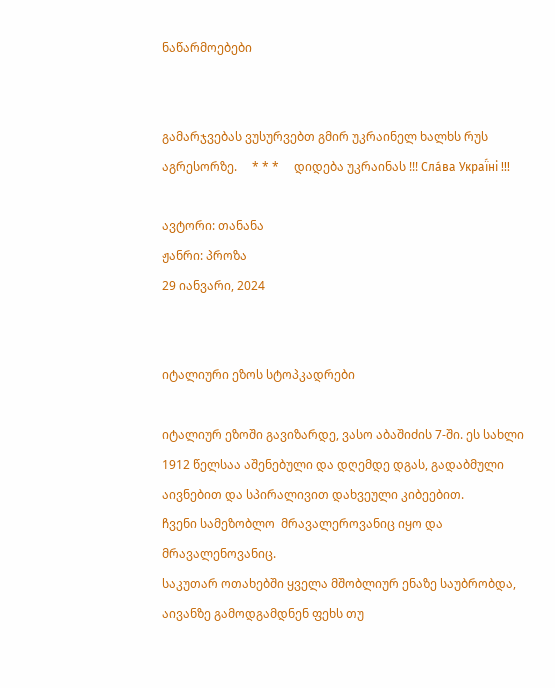ნაწარმოებები


გამარჯვებას ვუსურვებთ გმირ უკრაინელ ხალხს რუს აგრესორზე.     * * *     დიდება უკრაინას !!! Сла́ва Украї́ні !!!

ავტორი: თანანა
ჟანრი: პროზა
29 იანვარი, 2024


იტალიური ეზოს სტოპკადრები

იტალიურ ეზოში გავიზარდე, ვასო აბაშიძის 7-ში. ეს სახლი 1912 წელსაა აშენებული და დღემდე დგას, გადაბმული აივნებით და სპირალივით დახვეული კიბეებით.
ჩვენი სამეზობლო  მრავალეროვანიც იყო და მრავალენოვანიც.
საკუთარ ოთახებში ყველა მშობლიურ ენაზე საუბრობდა, აივანზე გამოდგამდნენ ფეხს თუ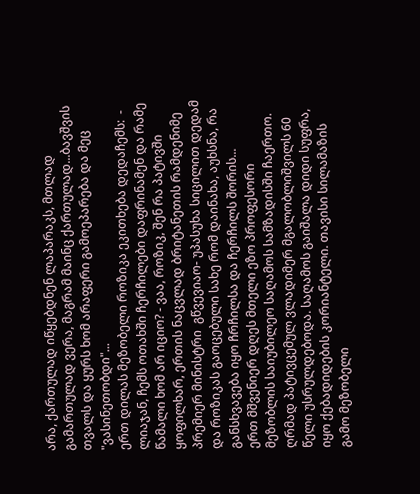არა, ქართულად იწყებდნენ ლაპარაკს, მთლად გამართულად ვერა, მაგრამ მაინც ქართულად...ბავშვის თვალს და ყურს ხომ არაფერი გამოეპარება და მეც "ვასინეთობდი"...
ერთ დილას მეზობელი როზიკა ეკითხება დედაჩემს:  - ლიაჯან, ჩემს ოთახში ჩერჩილები დაფრინამენ და რამე წამალი ხომ არ იციო? - ვაა, როზიკ, შენ რა პატივში ყოფილხარ, ერთის ნაცვლად ბრიტანეთის რამდენიმე პრემიერ მინისტრი  გწვევიაო- უპასუხა სიცილით დედამ  და როზიკას გაოცებული სახე რომ დაინახა, აუხსნა, რა განსხვავება იყო ჩრჩილსა და ჩერჩილს შორის...
ერთ მშვენიერ დღეს მთელი ეზო პროფესორი მეზობლის საიუბილეო საღამოს სამზადისში ჩაერთო. ღრმად პატივცემულ ვლადიმერ მგალობლიშვილს 60 წელი უსრულდებოდა. საღამოს გაიშალა დიდი სუფრა, იყო ქებადიდების კორიანტელი. თავისი სილამაზის გამო მეზობელი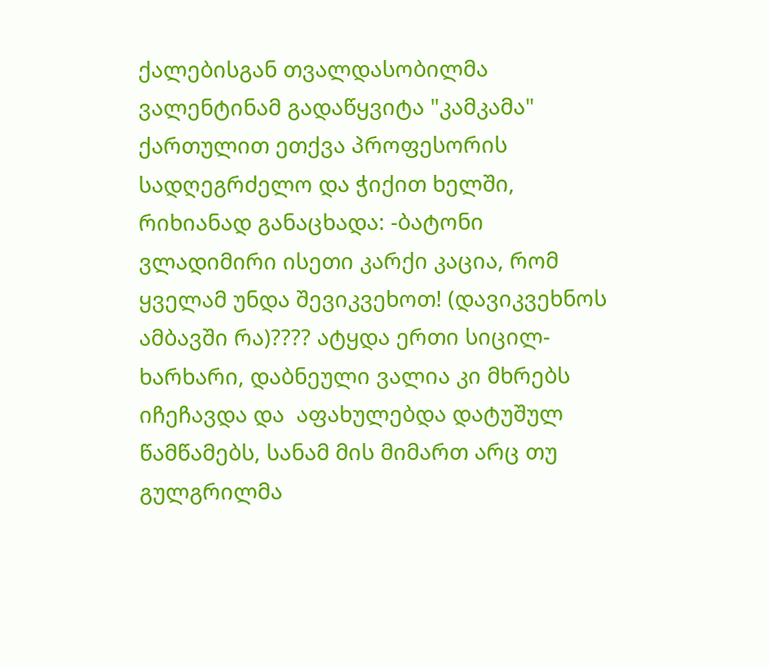ქალებისგან თვალდასობილმა ვალენტინამ გადაწყვიტა "კამკამა" ქართულით ეთქვა პროფესორის სადღეგრძელო და ჭიქით ხელში, რიხიანად განაცხადა: -ბატონი ვლადიმირი ისეთი კარქი კაცია, რომ ყველამ უნდა შევიკვეხოთ! (დავიკვეხნოს ამბავში რა)???? ატყდა ერთი სიცილ-ხარხარი, დაბნეული ვალია კი მხრებს იჩეჩავდა და  აფახულებდა დატუშულ წამწამებს, სანამ მის მიმართ არც თუ გულგრილმა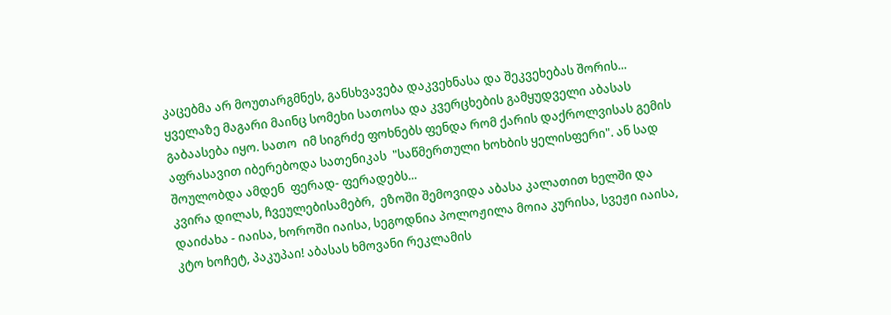კაცებმა არ მოუთარგმნეს, განსხვავება დაკვეხნასა და შეკვეხებას შორის...
ყველაზე მაგარი მაინც სომეხი სათოსა და კვერცხების გამყუდველი აბასას გაბაასება იყო. სათო  იმ სიგრძე ფოხნებს ფენდა რომ ქარის დაქროლვისას გემის აფრასავით იბერებოდა სათენიკას  "საწმერთული ხოხბის ყელისფერი". ან სად შოულობდა ამდენ  ფერად- ფერადებს...
კვირა დილას, ჩვეულებისამებრ,  ეზოში შემოვიდა აბასა კალათით ხელში და დაიძახა - იაისა, ხოროში იაისა, სეგოდნია პოლოჟილა მოია კურისა, სვეჟი იაისა, კტო ხოჩეტ, პაკუპაი! აბასას ხმოვანი რეკლამის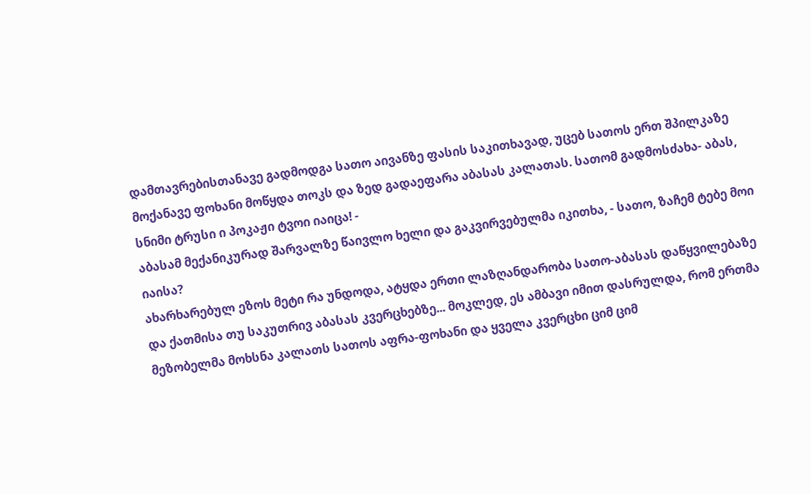დამთავრებისთანავე გადმოდგა სათო აივანზე ფასის საკითხავად, უცებ სათოს ერთ შპილკაზე მოქანავე ფოხანი მოწყდა თოკს და ზედ გადაეფარა აბასას კალათას. სათომ გადმოსძახა- აბას, სნიმი ტრუსი ი პოკაჟი ტვოი იაიცა! -
აბასამ მექანიკურად შარვალზე წაივლო ხელი და გაკვირვებულმა იკითხა, - სათო, ზაჩემ ტებე მოი იაისა?
ახარხარებულ ეზოს მეტი რა უნდოდა, ატყდა ერთი ლაზღანდარობა სათო-აბასას დაწყვილებაზე და ქათმისა თუ საკუთრივ აბასას კვერცხებზე... მოკლედ, ეს ამბავი იმით დასრულდა, რომ ერთმა მეზობელმა მოხსნა კალათს სათოს აფრა-ფოხანი და ყველა კვერცხი ციმ ციმ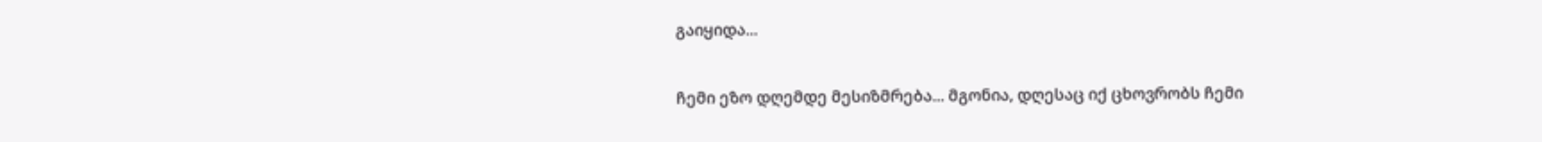გაიყიდა...

ჩემი ეზო დღემდე მესიზმრება... მგონია, დღესაც იქ ცხოვრობს ჩემი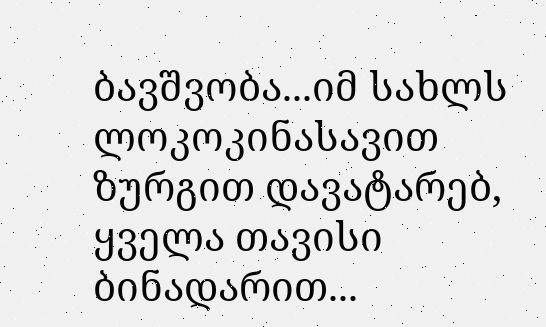ბავშვობა...იმ სახლს  ლოკოკინასავით ზურგით დავატარებ, ყველა თავისი ბინადარით...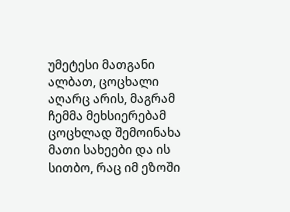უმეტესი მათგანი ალბათ, ცოცხალი აღარც არის, მაგრამ ჩემმა მეხსიერებამ ცოცხლად შემოინახა მათი სახეები და ის სითბო, რაც იმ ეზოში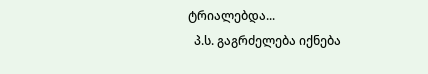ტრიალებდა...
  პ.ს. გაგრძელება იქნება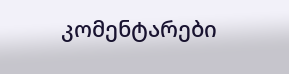კომენტარები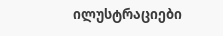ილუსტრაციები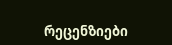რეცენზიები